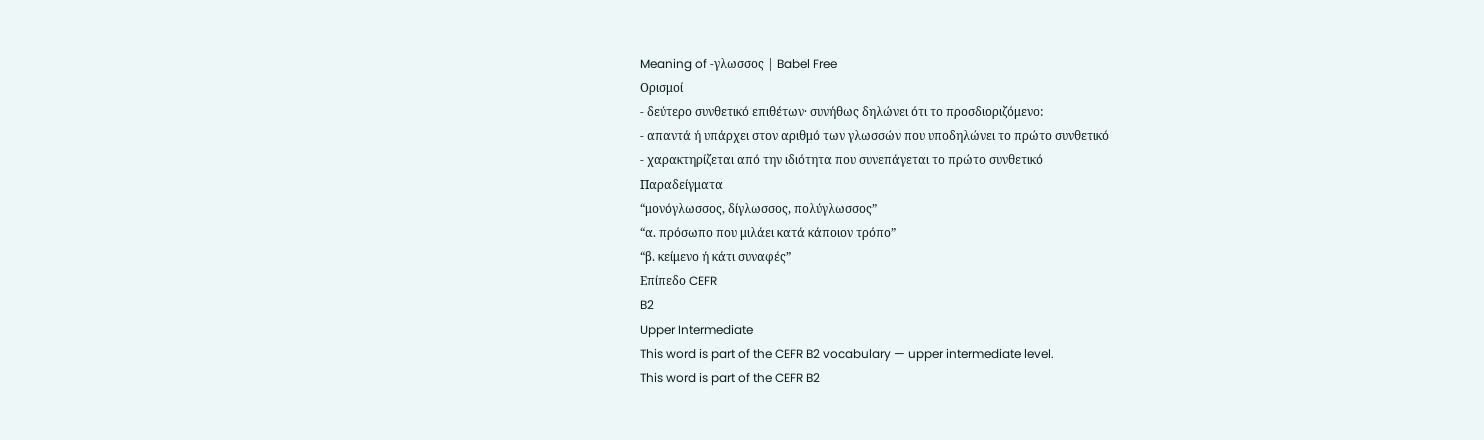Meaning of -γλωσσος | Babel Free
Ορισμοί
- δεύτερο συνθετικό επιθέτων· συνήθως δηλώνει ότι το προσδιοριζόμενο:
- απαντά ή υπάρχει στον αριθμό των γλωσσών που υποδηλώνει το πρώτο συνθετικό
- χαρακτηρίζεται από την ιδιότητα που συνεπάγεται το πρώτο συνθετικό
Παραδείγματα
“μονόγλωσσος, δίγλωσσος, πολύγλωσσος”
“α. πρόσωπο που μιλάει κατά κάποιον τρόπο”
“β. κείμενο ή κάτι συναφές”
Επίπεδο CEFR
B2
Upper Intermediate
This word is part of the CEFR B2 vocabulary — upper intermediate level.
This word is part of the CEFR B2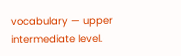vocabulary — upper intermediate level.